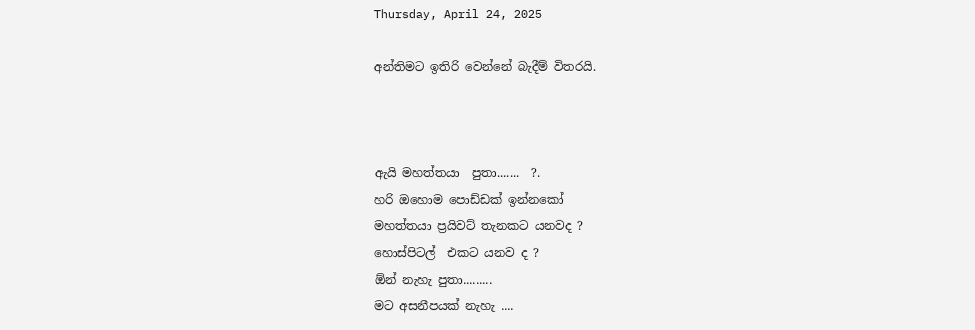Thursday, April 24, 2025

අන්තිමට ඉතිරි වෙන්නේ බැදීම් විතරයි.



ඇයි මහත්තයා  පුතා.......  ?.
හරි ඔහොම පොඩ්ඩක් ඉන්නකෝ
මහත්තයා ප්‍රයිවට් තැනකට යනවද ?
හොස්පිටල්  එකට යනව ද ?
ඕන් නැහැ පුතා.........
මට අසනීපයක් නැහැ ....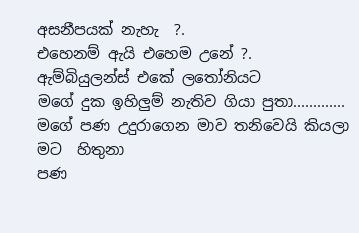අසනීපයක් නැහැ  ?.
එහෙනම් ඇයි එහෙම උනේ ?.
ඇම්බියුලන්ස් එකේ ලතෝනියට
මගේ දුක ඉහිලුම් නැතිව ගියා පුතා.............
මගේ පණ උදුරාගෙන මාව තනිවෙයි කියලා මට  හිතුනා
පණ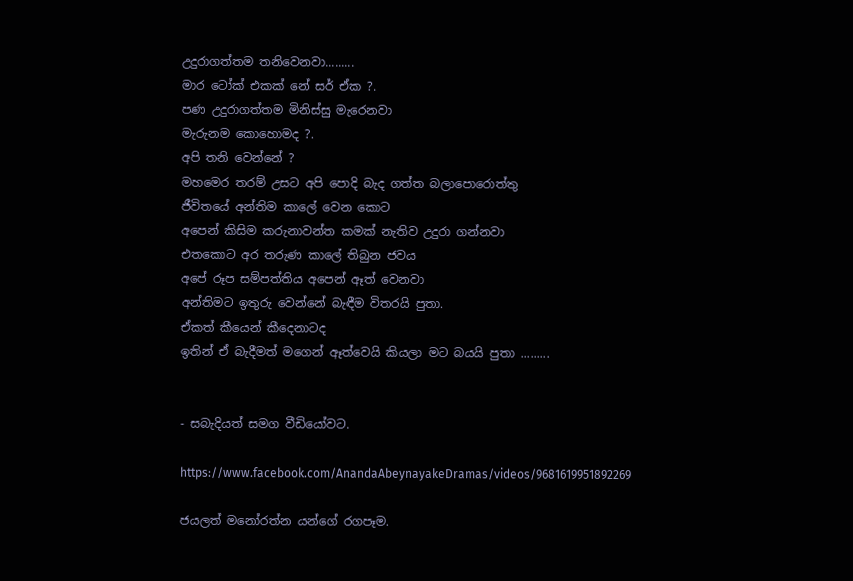උදුරාගත්තම තනිවෙනවා.........
මාර ටෝක් එකක් නේ සර් ඒක ?.
පණ උදුරාගත්තම මිනිස්සු මැරෙනවා
මැරුනම කොහොමද ?.
අපි තනි වෙන්නේ ?
මහමෙර තරම් උසට අපි පොදි බැද ගත්ත බලාපොරොත්තු
ජීවිතයේ අන්තිම කාලේ වෙන කොට
අපෙන් කිසිම කරුනාවන්ත කමක් නැතිව උදුරා ගන්නවා
එතකොට අර තරුණ කාලේ තිබුන ජවය
අපේ රූප සම්පත්තිය අපෙන් ඈත් වෙනවා
අන්තිමට ඉතුරු වෙන්නේ බැඳීම විතරයි පුතා.
ඒකත් කීයෙන් කීදෙනාටද
ඉතින් ඒ බැදීමත් මගෙන් ඈත්වෙයි කියලා මට බයයි පුතා .........


- සබැදියත් සමග වීඩියෝවට.

https://www.facebook.com/AnandaAbeynayakeDramas/videos/9681619951892269

ජයලත් මනෝරත්න යන්ගේ රගපෑම.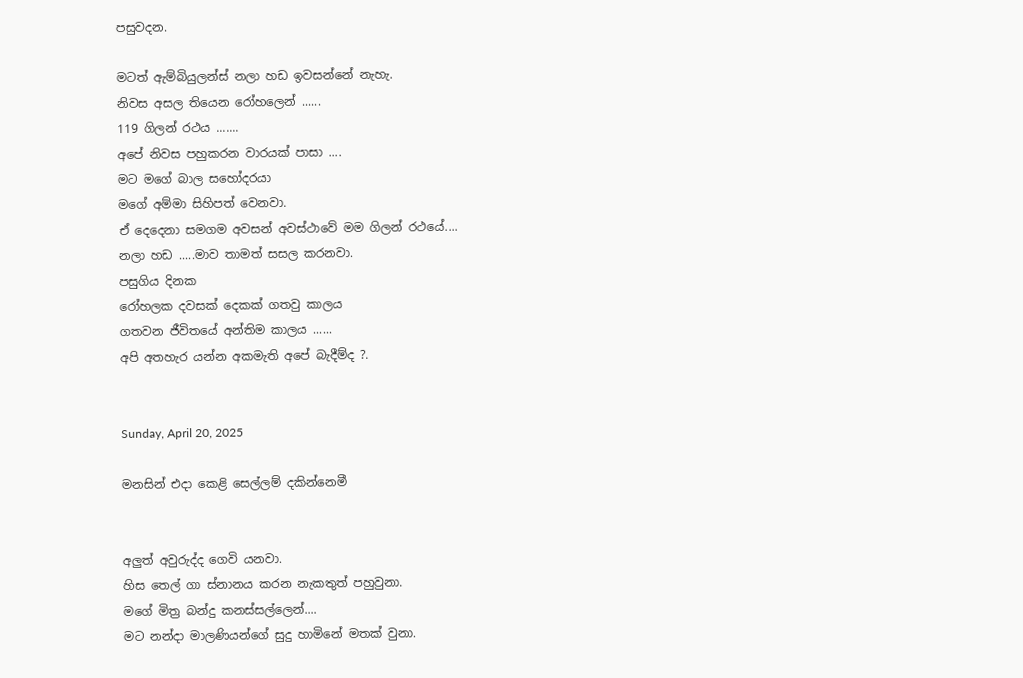පසුවදන.

මටත් ඇම්බියුලන්ස් නලා හඩ ඉවසන්නේ නැහැ.
නිවස අසල තියෙන රෝහලෙන් ......
119 ගිලන් රථය .......
අපේ නිවස පහුකරන වාරයක් පාසා ....
මට මගේ බාල සහෝදරයා
මගේ අම්මා සිහිපත් වෙනවා.
ඒ දෙදෙනා සමගම අවසන් අවස්ථාවේ මම ගිලන් රථයේ....
නලා හඩ .....මාව තාමත් සසල කරනවා.
පසුගිය දිනක
රෝහලක දවසක් දෙකක් ගතවු කාලය
ගතවන ජීවිතයේ අන්තිම කාලය ......
අපි අතහැර යන්න අකමැති අපේ බැදීම්ද ?.


Sunday, April 20, 2025

මනසින් එදා කෙළි සෙල්ලම් දකින්නෙමී


අලුත් අවුරුද්ද ගෙවි යනවා.
හිස තෙල් ගා ස්නානය කරන නැකතුත් පහුවුනා.
මගේ මිත්‍ර බන්දු කනස්සල්ලෙන්....
මට නන්දා මාලණියන්ගේ සුදු හාමිනේ මතක් වුනා.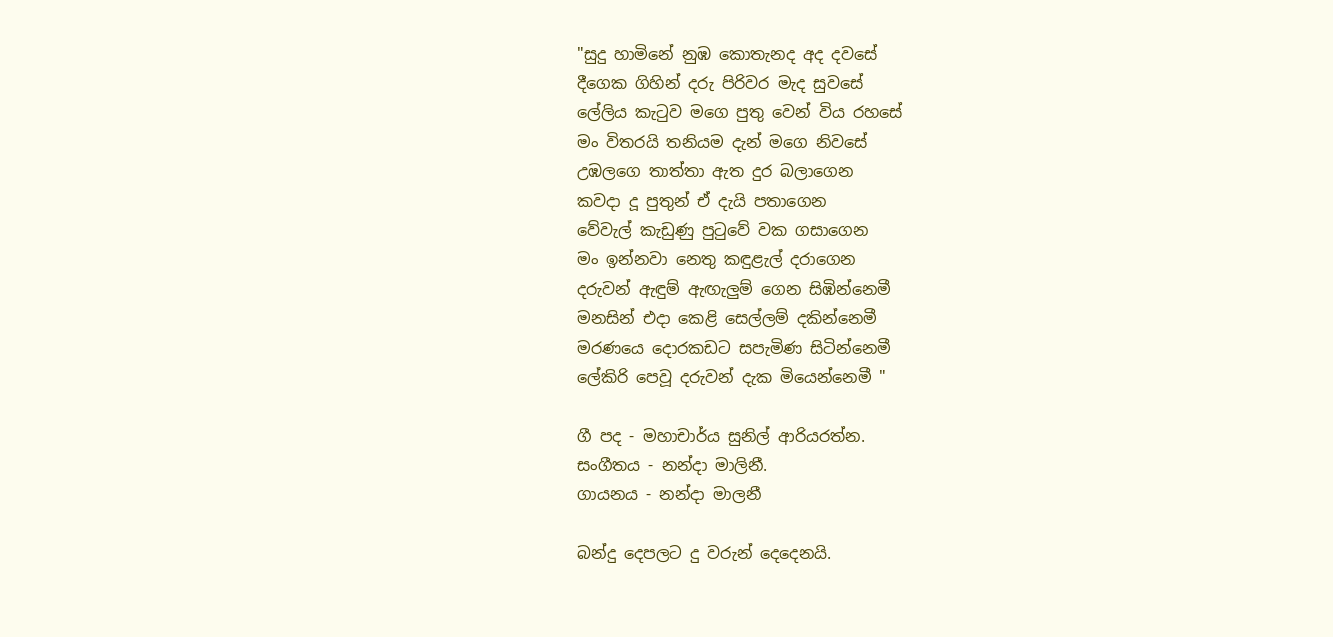"සුදු හාමිනේ නුඹ කොතැනද අද දවසේ
දීගෙක ගිහින් දරු පිරිවර මැද සුවසේ
ලේලිය කැටුව මගෙ පුතු වෙන් විය රහසේ
මං විතරයි තනියම දැන් මගෙ නිවසේ
උඹලගෙ තාත්තා ඇත දුර බලාගෙන
කවදා දූ පුතුන් ඒ දැයි පතාගෙන
වේවැල් කැඩුණු පුටුවේ වක ගසාගෙන
මං ඉන්නවා නෙතු කඳුළැල් දරාගෙන
දරුවන් ඇඳුම් ඇඟැලුම් ගෙන සිඹින්නෙමී
මනසින් එදා කෙළි සෙල්ලම් දකින්නෙමී
මරණයෙ දොරකඩට සපැමිණ සිටින්නෙමී
ලේකිරි පෙවූ දරුවන් දැක මියෙන්නෙමී "

ගී පද - මහාචාර්ය සුනිල් ආරියරත්න.
සංගීතය - නන්දා මාලිනී.
ගායනය - නන්දා මාලනී

බන්දු දෙපලට දු වරුන් දෙදෙනයි.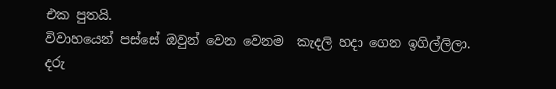එක පුතයි.
විවාහයෙන් පස්සේ ඔවුන් වෙන වෙනම  කැදලි හදා ගෙන ඉගිල්ලිලා.
දරු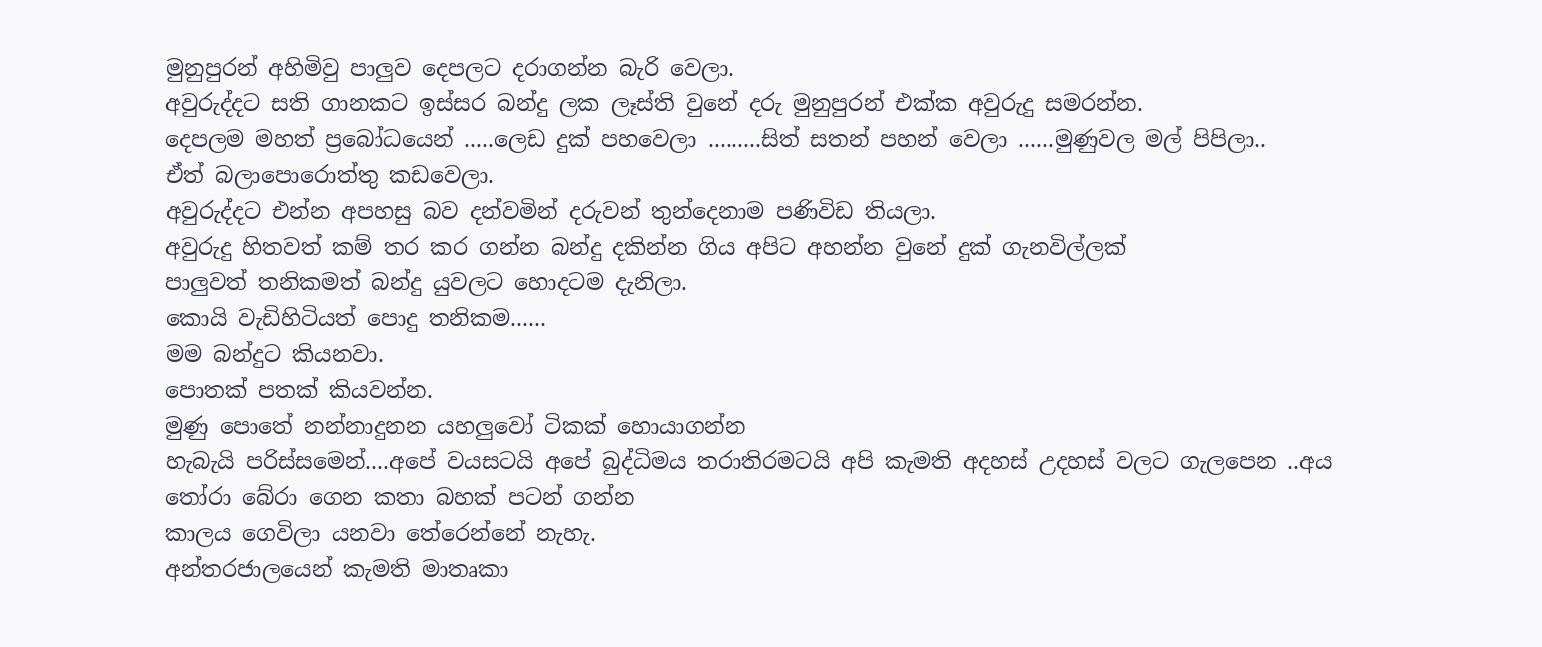මුනුපුරන් අහිමිවු පාලුව දෙපලට දරාගන්න බැරි වෙලා.
අවුරුද්දට සති ගානකට ඉස්සර බන්දු ලක ලෑස්ති වුනේ දරු මුනුපුරන් එක්ක අවුරුදු සමරන්න.
දෙපලම මහත් ප්‍රබෝධයෙන් .....ලෙඩ දුක් පහවෙලා .........සිත් සතන් පහන් වෙලා ......මුණුවල මල් පිපිලා..
ඒත් බලාපොරොත්තු කඩවෙලා.
අවුරුද්දට එන්න අපහසු බව දන්වමින් දරුවන් තුන්දෙනාම පණිවිඩ තියලා.
අවුරුදු හිතවත් කම් තර කර ගන්න බන්දු දකින්න ගිය අපිට අහන්න වුනේ දුක් ගැනවිල්ලක්
පාලුවත් තනිකමත් බන්දු යුවලට හොදටම දැනිලා.
කොයි වැඩිහිටියත් පොදු තනිකම......
මම බන්දුට කියනවා.
පොතක් පතක් කියවන්න.
මුණු පොතේ නන්නාදුනන යහලුවෝ ටිකක් හොයාගන්න
හැබැයි පරිස්සමෙන්....අපේ වයසටයි අපේ බුද්ධිමය තරාතිරමටයි අපි කැමති අදහස් උදහස් වලට ගැලපෙන ..අය තෝරා බේරා ගෙන කතා බහක් පටන් ගන්න
කාලය ගෙවිලා යනවා තේරෙන්නේ නැහැ.
අන්තරජාලයෙන් කැමති මාතෘකා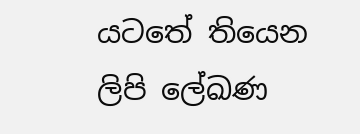යටතේ තියෙන ලිපි ලේඛණ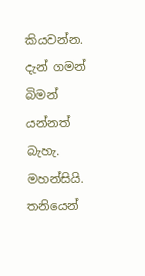කියවන්න.
දැන් ගමන් බිමන් යන්නත් බැහැ. මහන්සියි. තනියෙන්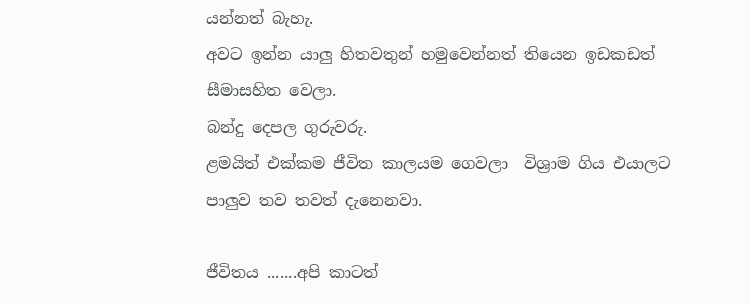යන්නත් බැහැ.
අවට ඉන්න යාලු හිතවතුන් හමුවෙන්නත් තියෙන ඉඩකඩත් සීමාසහිත වෙලා.
බන්දු දෙපල ගුරුවරු.
ළමයිත් එක්කම ජීවිත කාලයම ගෙවලා  විශ්‍රාම ගිය එයාලට පාලුව තව තවත් දැනෙනවා.

ජීවිතය .......අපි කාටත්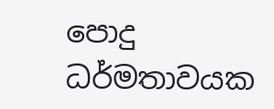පොදු ධර්මතාවයක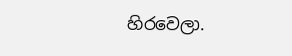හිරවෙලා.